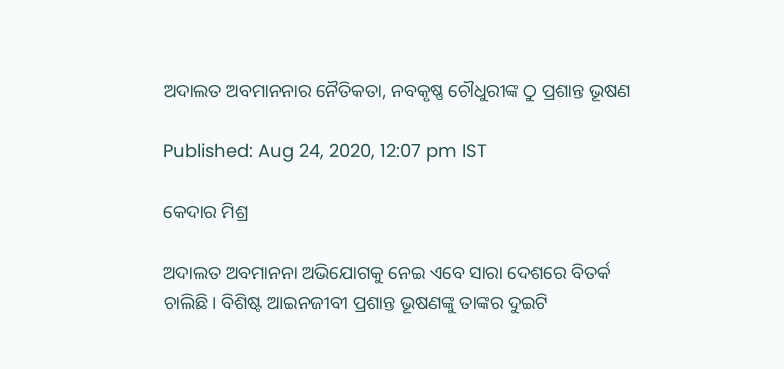ଅଦାଲତ ଅବମାନନାର ନୈତିକତା, ନବକୃଷ୍ଣ ଚୌଧୁରୀଙ୍କ ଠୁ ପ୍ରଶାନ୍ତ ଭୂଷଣ

Published: Aug 24, 2020, 12:07 pm IST

କେଦାର ମିଶ୍ର

ଅଦାଲତ ଅବମାନନା ଅଭିଯୋଗକୁ ନେଇ ଏବେ ସାରା ଦେଶରେ ବିତର୍କ ଚାଲିଛି। ବିଶିଷ୍ଟ ଆଇନଜୀବୀ ପ୍ରଶାନ୍ତ ଭୂଷଣଙ୍କୁ ତାଙ୍କର ଦୁଇଟି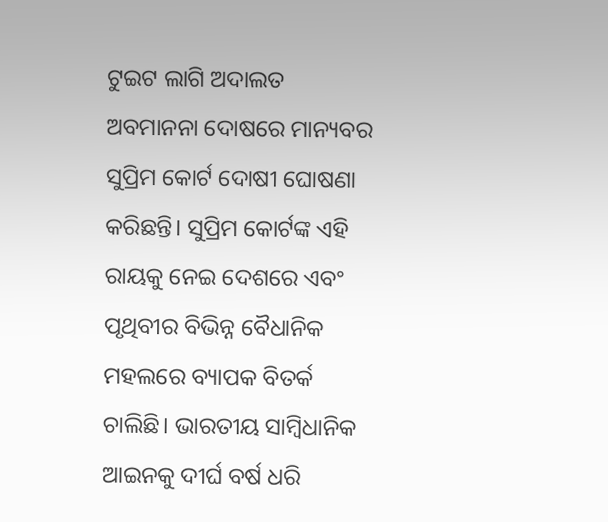ଟୁଇଟ ଲାଗି ଅଦାଲତ ଅବମାନନା ଦୋଷରେ ମାନ୍ୟବର ସୁପ୍ରିମ କୋର୍ଟ ଦୋଷୀ ଘୋଷଣା କରିଛନ୍ତି। ସୁପ୍ରିମ କୋର୍ଟଙ୍କ ଏହି ରାୟକୁ ନେଇ ଦେଶରେ ଏବଂ ପୃଥିବୀର ବିଭିନ୍ନ ବୈଧାନିକ ମହଲରେ ବ୍ୟାପକ ବିତର୍କ ଚାଲିଛି। ଭାରତୀୟ ସାମ୍ବିଧାନିକ ଆଇନକୁ ଦୀର୍ଘ ବର୍ଷ ଧରି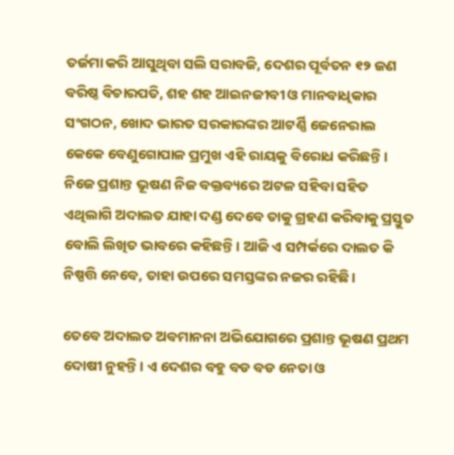ତର୍ଜମା କରି ଆସୁଥିବା ସଲି ସରାବଜି, ଦେଶର ପୂର୍ବତନ ୧୨ ଜଣ ବରିଷ୍ଠ ବିଚାରପତି, ଶହ ଶହ ଆଇନଜୀବୀ ଓ ମାନବାଧିକାର ସଂଗଠନ, ଖୋଦ ଭାରତ ସରକାରଙ୍କର ଆଟର୍ଣ୍ଣି ଜେନେରାଲ କେକେ ବେଣୁଗୋପାଳ ପ୍ରମୁଖ ଏହି ରାୟକୁ ବିରୋଧ କରିଛନ୍ତି। ନିଜେ ପ୍ରଶାନ୍ତ ଭୂଷଣ ନିଜ ବକ୍ତବ୍ୟରେ ଅଟଳ ସହିବା ସହିତ ଏଥିଲାଗି ଅଦାଲତ ଯାହା ଦଣ୍ଡ ଦେବେ ତାକୁ ଗ୍ରହଣ କରିବାକୁ ପ୍ରସ୍ତୁତ ବୋଲି ଲିଖିତ ଭାବରେ କହିଛନ୍ତି। ଆଜି ଏ ସମ୍ପର୍କରେ ଦାଲତ କି ନିଷ୍ପତ୍ତି ନେବେ, ତାହା ଉପରେ ସମସ୍ତଙ୍କର ନଜର ରହିଛି।

ତେବେ ଅଦାଲତ ଅବମାନନା ଅଭିଯୋଗରେ ପ୍ରଶାନ୍ତ ଭୂଷଣ ପ୍ରଥମ ଦୋଷୀ ନୁହନ୍ତି। ଏ ଦେଶର ବହୁ ବଡ ବଡ ନେତା ଓ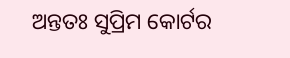ଅନ୍ତତଃ ସୁପ୍ରିମ କୋର୍ଟର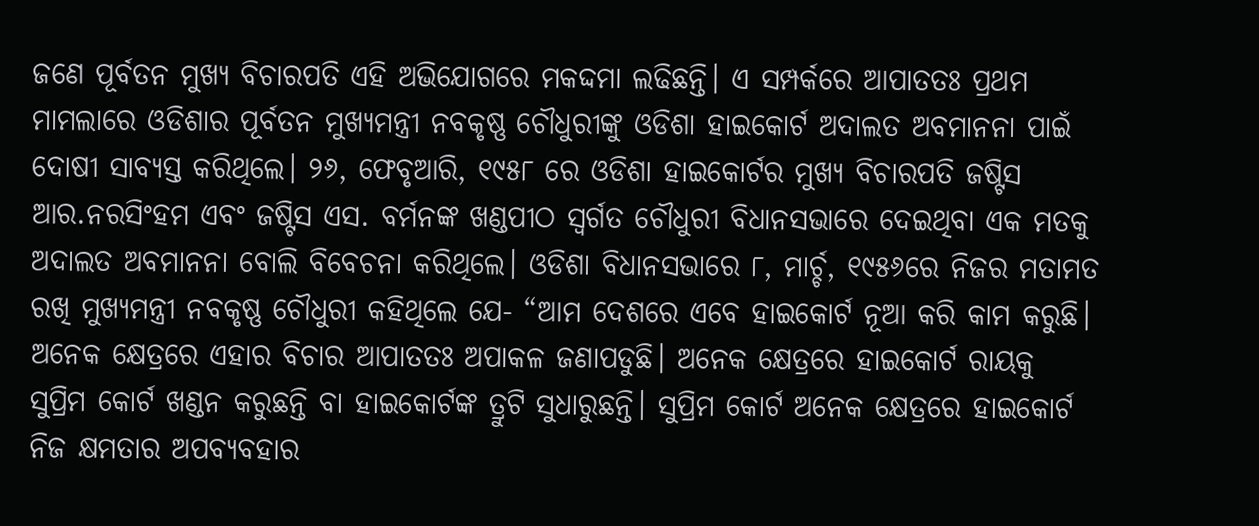ଜଣେ ପୂର୍ବତନ ମୁଖ୍ୟ ବିଚାରପତି ଏହି ଅଭିଯୋଗରେ ମକଦ୍ଦମା ଲଢିଛନ୍ତି। ଏ ସମ୍ପର୍କରେ ଆପାତତଃ ପ୍ରଥମ ମାମଲାରେ ଓଡିଶାର ପୂର୍ବତନ ମୁଖ୍ୟମନ୍ତ୍ରୀ ନବକୃଷ୍ଣ ଚୌଧୁରୀଙ୍କୁ ଓଡିଶା ହାଇକୋର୍ଟ ଅଦାଲତ ଅବମାନନା ପାଇଁ ଦୋଷୀ ସାବ୍ୟସ୍ତ କରିଥିଲେ। ୨୬, ଫେବୃଆରି, ୧୯୫୮ ରେ ଓଡିଶା ହାଇକୋର୍ଟର ମୁଖ୍ୟ ବିଚାରପତି ଜଷ୍ଟିସ ଆର.ନରସିଂହମ ଏବଂ ଜଷ୍ଟିସ ଏସ. ବର୍ମନଙ୍କ ଖଣ୍ଡପୀଠ ସ୍ଵର୍ଗତ ଚୌଧୁରୀ ବିଧାନସଭାରେ ଦେଇଥିବା ଏକ ମତକୁ ଅଦାଲତ ଅବମାନନା ବୋଲି ବିବେଚନା କରିଥିଲେ। ଓଡିଶା ବିଧାନସଭାରେ ୮, ମାର୍ଚ୍ଚ, ୧୯୫୬ରେ ନିଜର ମତାମତ ରଖି ମୁଖ୍ୟମନ୍ତ୍ରୀ ନବକୃଷ୍ଣ ଚୌଧୁରୀ କହିଥିଲେ ଯେ- “ଆମ ଦେଶରେ ଏବେ ହାଇକୋର୍ଟ ନୂଆ କରି କାମ କରୁଛି। ଅନେକ କ୍ଷେତ୍ରରେ ଏହାର ବିଚାର ଆପାତତଃ ଅପାକଳ ଜଣାପଡୁଛି। ଅନେକ କ୍ଷେତ୍ରରେ ହାଇକୋର୍ଟ ରାୟକୁ ସୁପ୍ରିମ କୋର୍ଟ ଖଣ୍ଡନ କରୁଛନ୍ତି ବା ହାଇକୋର୍ଟଙ୍କ ତ୍ରୁଟି ସୁଧାରୁଛନ୍ତି। ସୁପ୍ରିମ କୋର୍ଟ ଅନେକ କ୍ଷେତ୍ରରେ ହାଇକୋର୍ଟ ନିଜ କ୍ଷମତାର ଅପବ୍ଯବହାର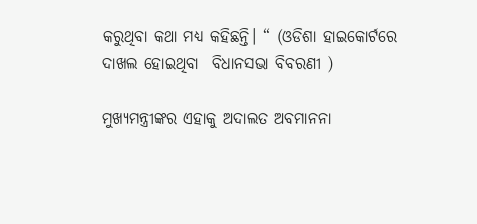କରୁଥିବା କଥା ମଧ୍ୟ କହିଛନ୍ତି। “ (ଓଡିଶା ହାଇକୋର୍ଟରେ ଦାଖଲ ହୋଇଥିବା  ବିଧାନସଭା ବିବରଣୀ )

ମୁଖ୍ୟମନ୍ତ୍ରୀଙ୍କର ଏହାକୁ ଅଦାଲତ ଅବମାନନା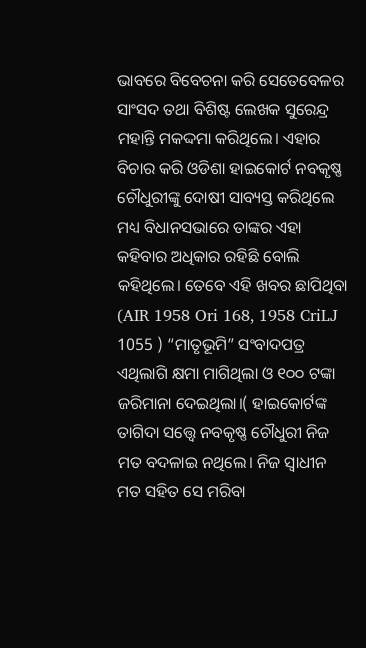ଭାବରେ ବିବେଚନା କରି ସେତେବେଳର ସାଂସଦ ତଥା ବିଶିଷ୍ଟ ଲେଖକ ସୁରେନ୍ଦ୍ର ମହାନ୍ତି ମକଦ୍ଦମା କରିଥିଲେ। ଏହାର ବିଚାର କରି ଓଡିଶା ହାଇକୋର୍ଟ ନବକୃଷ୍ଣ ଚୌଧୁରୀଙ୍କୁ ଦୋଷୀ ସାବ୍ୟସ୍ତ କରିଥିଲେ ମଧ୍ୟ ବିଧାନସଭାରେ ତାଙ୍କର ଏହା କହିବାର ଅଧିକାର ରହିଛି ବୋଲି କହିଥିଲେ। ତେବେ ଏହି ଖବର ଛାପିଥିବା (AIR 1958 Ori 168, 1958 CriLJ 1055 ) “ମାତୃଭୂମି” ସଂବାଦପତ୍ର ଏଥିଲାଗି କ୍ଷମା ମାଗିଥିଲା ଓ ୧୦୦ ଟଙ୍କା ଜରିମାନା ଦେଇଥିଲା।( ହାଇକୋର୍ଟଙ୍କ ତାଗିଦା ସତ୍ତ୍ୱେ ନବକୃଷ୍ଣ ଚୌଧୁରୀ ନିଜ ମତ ବଦଳାଇ ନଥିଲେ। ନିଜ ସ୍ଵାଧୀନ ମତ ସହିତ ସେ ମରିବା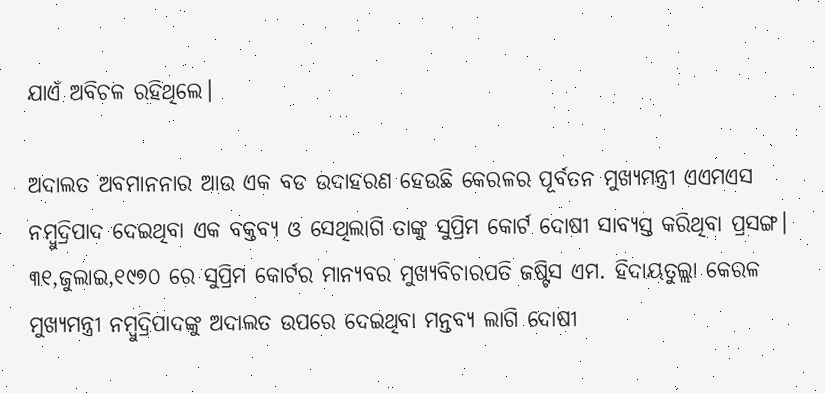ଯାଏଁ ଅବିଚଳ ରହିଥିଲେ।

ଅଦାଲତ ଅବମାନନାର ଆଉ ଏକ ବଡ ଉଦାହରଣ ହେଉଛି କେରଳର ପୂର୍ବତନ ମୁଖ୍ୟମନ୍ତ୍ରୀ ଏଏମଏସ ନମ୍ବୁଦ୍ରିପାଦ ଦେଇଥିବା ଏକ ବକ୍ତବ୍ୟ ଓ ସେଥିଲାଗି ତାଙ୍କୁ ସୁପ୍ରିମ କୋର୍ଟ ଦୋଷୀ ସାବ୍ୟସ୍ତ କରିଥିବା ପ୍ରସଙ୍ଗ। ୩୧,ଜୁଲାଇ,୧୯୭୦ ରେ ସୁପ୍ରିମ କୋର୍ଟର ମାନ୍ୟବର ମୁଖ୍ୟବିଚାରପତି ଜଷ୍ଟିସ ଏମ. ହିଦାୟତୁଲ୍ଲା କେରଳ ମୁଖ୍ୟମନ୍ତ୍ରୀ ନମ୍ବୁଦ୍ରିପାଦଙ୍କୁ ଅଦାଲତ ଉପରେ ଦେଇଥିବା ମନ୍ତବ୍ୟ ଲାଗି ଦୋଷୀ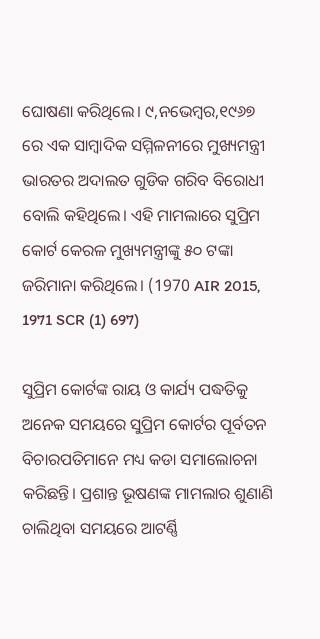ଘୋଷଣା କରିଥିଲେ। ୯,ନଭେମ୍ବର,୧୯୬୭ ରେ ଏକ ସାମ୍ବାଦିକ ସମ୍ମିଳନୀରେ ମୁଖ୍ୟମନ୍ତ୍ରୀ ଭାରତର ଅଦାଲତ ଗୁଡିକ ଗରିବ ବିରୋଧୀ ବୋଲି କହିଥିଲେ। ଏହି ମାମଲାରେ ସୁପ୍ରିମ କୋର୍ଟ କେରଳ ମୁଖ୍ୟମନ୍ତ୍ରୀଙ୍କୁ ୫୦ ଟଙ୍କା ଜରିମାନା କରିଥିଲେ। (1970 AIR 2015, 1971 SCR (1) 697)

ସୁପ୍ରିମ କୋର୍ଟଙ୍କ ରାୟ ଓ କାର୍ଯ୍ୟ ପଦ୍ଧତିକୁ ଅନେକ ସମୟରେ ସୁପ୍ରିମ କୋର୍ଟର ପୂର୍ବତନ ବିଚାରପତିମାନେ ମଧ୍ୟ କଡା ସମାଲୋଚନା କରିଛନ୍ତି। ପ୍ରଶାନ୍ତ ଭୂଷଣଙ୍କ ମାମଲାର ଶୁଣାଣି ଚାଲିଥିବା ସମୟରେ ଆଟର୍ଣ୍ଣି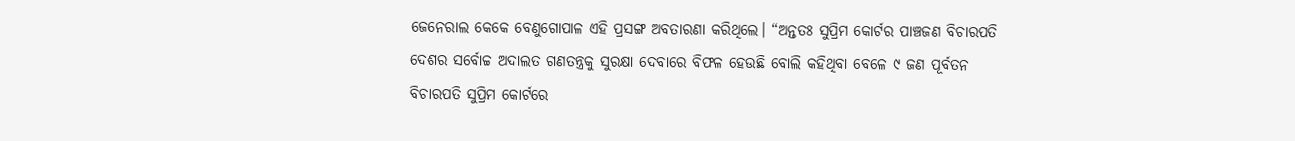ଜେନେରାଲ କେକେ ବେଣୁଗୋପାଳ ଏହି ପ୍ରସଙ୍ଗ ଅବତାରଣା କରିଥିଲେ। “ଅନ୍ତତଃ ସୁପ୍ରିମ କୋର୍ଟର ପାଞ୍ଚଜଣ ବିଚାରପତି ଦେଶର ସର୍ବୋଚ୍ଚ ଅଦାଲତ ଗଣତନ୍ତ୍ରକୁ ସୁରକ୍ଷା ଦେବାରେ ବିଫଳ ହେଉଛି ବୋଲି କହିଥିବା ବେଳେ ୯ ଜଣ ପୂର୍ବତନ ବିଚାରପତି ସୁପ୍ରିମ କୋର୍ଟରେ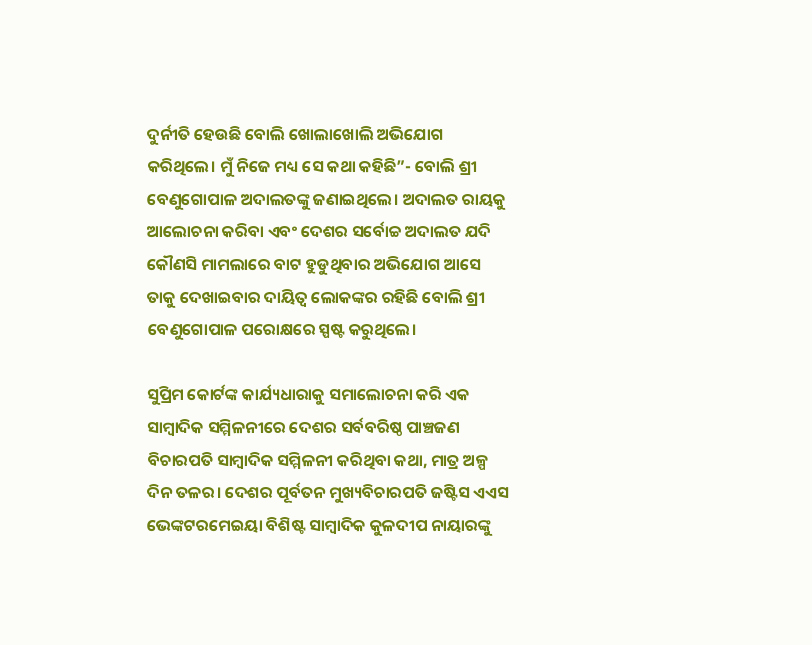ଦୁର୍ନୀତି ହେଉଛି ବୋଲି ଖୋଲାଖୋଲି ଅଭିଯୋଗ କରିଥିଲେ। ମୁଁ ନିଜେ ମଧ୍ୟ ସେ କଥା କହିଛି”- ବୋଲି ଶ୍ରୀ ବେଣୁଗୋପାଳ ଅଦାଲତଙ୍କୁ ଜଣାଇଥିଲେ। ଅଦାଲତ ରାୟକୁ ଆଲୋଚନା କରିବା ଏବଂ ଦେଶର ସର୍ବୋଚ୍ଚ ଅଦାଲତ ଯଦି କୌଣସି ମାମଲାରେ ବାଟ ହୁଡୁଥିବାର ଅଭିଯୋଗ ଆସେ ତାକୁ ଦେଖାଇବାର ଦାୟିତ୍ଵ ଲୋକଙ୍କର ରହିଛି ବୋଲି ଶ୍ରୀ ବେଣୁଗୋପାଳ ପରୋକ୍ଷରେ ସ୍ପଷ୍ଟ କରୁଥିଲେ।

ସୁପ୍ରିମ କୋର୍ଟଙ୍କ କାର୍ଯ୍ୟଧାରାକୁ ସମାଲୋଚନା କରି ଏକ ସାମ୍ବାଦିକ ସମ୍ମିଳନୀରେ ଦେଶର ସର୍ବବରିଷ୍ଠ ପାଞ୍ଚଜଣ ବିଚାରପତି ସାମ୍ବାଦିକ ସମ୍ମିଳନୀ କରିଥିବା କଥା, ମାତ୍ର ଅଳ୍ପ ଦିନ ତଳର। ଦେଶର ପୂର୍ବତନ ମୁଖ୍ୟବିଚାରପତି ଜଷ୍ଟିସ ଏଏସ ଭେଙ୍କଟରମେଇୟା ବିଶିଷ୍ଟ ସାମ୍ବାଦିକ କୁଳଦୀପ ନାୟାରଙ୍କୁ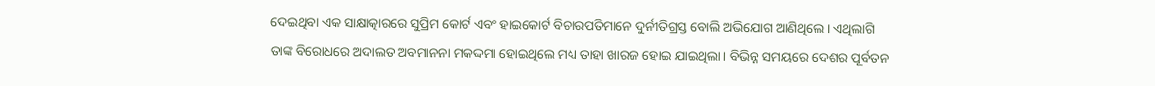ଦେଇଥିବା ଏକ ସାକ୍ଷାତ୍କାରରେ ସୁପ୍ରିମ କୋର୍ଟ ଏବଂ ହାଇକୋର୍ଟ ବିଚାରପତିମାନେ ଦୁର୍ନୀତିଗ୍ରସ୍ତ ବୋଲି ଅଭିଯୋଗ ଆଣିଥିଲେ। ଏଥିଲାଗି ତାଙ୍କ ବିରୋଧରେ ଅଦାଲତ ଅବମାନନା ମକଦ୍ଦମା ହୋଇଥିଲେ ମଧ୍ୟ ତାହା ଖାରଜ ହୋଇ ଯାଇଥିଲା। ବିଭିନ୍ନ ସମୟରେ ଦେଶର ପୂର୍ବତନ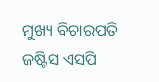ମୁଖ୍ୟ ବିଚାରପତି ଜଷ୍ଟିସ ଏସପି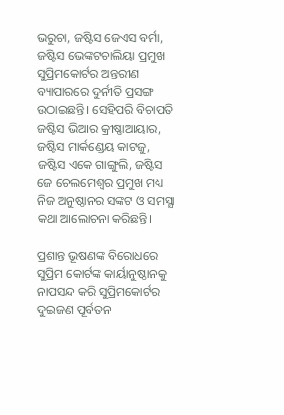ଭରୁଚା, ଜଷ୍ଟିସ ଜେଏସ ବର୍ମା, ଜଷ୍ଟିସ ଭେଙ୍କଟଚାଲିୟା ପ୍ରମୁଖ ସୁପ୍ରିମକୋର୍ଟର ଅନ୍ତରୀଣ ବ୍ୟାପାରରେ ଦୁର୍ନୀତି ପ୍ରସଙ୍ଗ ଉଠାଇଛନ୍ତି। ସେହିପରି ବିଚାପତି ଜଷ୍ଟିସ ଭିଆର କ୍ରୀଷ୍ଣାଆୟାର, ଜଷ୍ଟିସ ମାର୍କଣ୍ଡେୟ କାଟଜୁ, ଜଷ୍ଟିସ ଏକେ ଗାଙ୍ଗୁଲି, ଜଷ୍ଟିସ ଜେ ଚେଲମେଶ୍ଵର ପ୍ରମୁଖ ମଧ୍ୟ ନିଜ ଅନୁଷ୍ଠାନର ସଙ୍କଟ ଓ ସମସ୍ଯା କଥା ଆଲୋଚନା କରିଛନ୍ତି।

ପ୍ରଶାନ୍ତ ଭୂଷଣଙ୍କ ବିରୋଧରେ ସୁପ୍ରିମ କୋର୍ଟଙ୍କ କାର୍ୟାନୁଷ୍ଠାନକୁ ନାପସନ୍ଦ କରି ସୁପ୍ରିମକୋର୍ଟର ଦୁଇଜଣ ପୂର୍ବତନ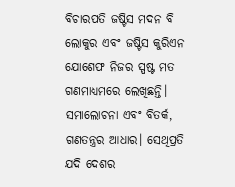ବିଚାରପତି ଜଷ୍ଟିସ ମଦନ ବି ଲୋକୁର ଏବଂ ଜଷ୍ଟିସ କୁରିଏନ ଯୋଶେଫ ନିଜର ସ୍ପଷ୍ଟ ମତ ଗଣମାଧ୍ୟମରେ ଲେଖିଛନ୍ତି। ସମାଲୋଚନା ଏବଂ ବିତର୍କ, ଗଣତନ୍ତ୍ରର ଆଧାର। ସେଥିପ୍ରତି ଯଦି ଦେଶର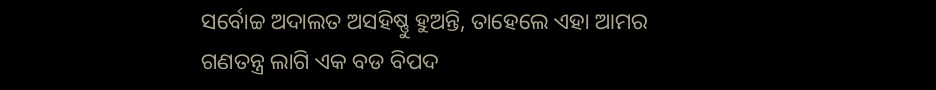ସର୍ବୋଚ୍ଚ ଅଦାଲତ ଅସହିଷ୍ଣୁ ହୁଅନ୍ତି, ତାହେଲେ ଏହା ଆମର ଗଣତନ୍ତ୍ର ଲାଗି ଏକ ବଡ ବିପଦ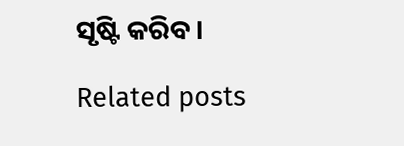ସୃଷ୍ଟି କରିବ।

Related posts